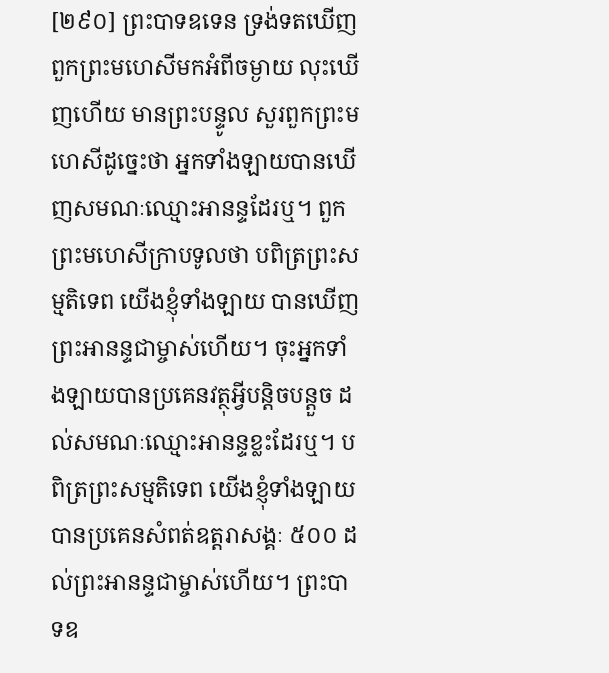[២៩០] ព្រះបាទឧទេន ទ្រង់ទតឃើញពួកព្រះមហេសីមកអំពីចម្ងាយ លុះឃើញហើយ មានព្រះបន្ទូល សួរពួកព្រះមហេសីដូច្នេះថា អ្នកទាំងឡាយបានឃើញសមណៈឈ្មោះអានន្ទដែរឬ។ ពួកព្រះមហេសីក្រាបទូលថា បពិត្រព្រះសម្មតិទេព យើងខ្ញុំទាំងឡាយ បានឃើញព្រះអានន្ទជាម្ចាស់ហើយ។ ចុះអ្នកទាំងឡាយបានប្រគេនវត្ថុអ្វីបន្តិចបន្តួច ដល់សមណៈឈ្មោះអានន្ទខ្លះដែរឬ។ បពិត្រព្រះសម្មតិទេព យើងខ្ញុំទាំងឡាយបានប្រគេនសំពត់ឧត្តរាសង្គៈ ៥០០ ដល់ព្រះអានន្ទជាម្ចាស់ហើយ។ ព្រះបាទឧ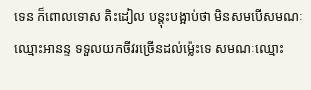ទេន ក៏ពោលទោស តិះដៀល បន្តុះបង្អាប់ថា មិនសមបើសមណៈឈ្មោះអានន្ទ ទទួលយកចីវរច្រើនដល់ម្ល៉េះទេ សមណៈឈ្មោះ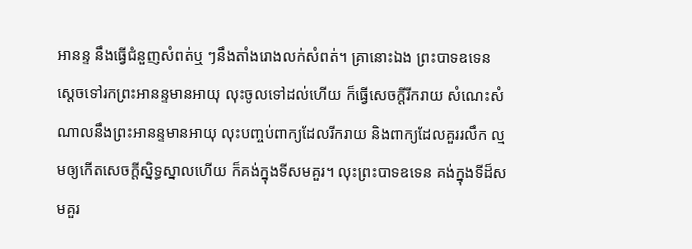អានន្ទ នឹងធ្វើជំនួញសំពត់ឬ ៗនឹងតាំងរោងលក់សំពត់។ គ្រានោះឯង ព្រះបាទឧទេន ស្តេចទៅរកព្រះអានន្ទមានអាយុ លុះចូលទៅដល់ហើយ ក៏ធ្វើសេចក្តីរីករាយ សំណេះសំណាលនឹងព្រះអានន្ទមានអាយុ លុះបញ្ចប់ពាក្យដែលរីករាយ និងពាក្យដែលគួររលឹក ល្មមឲ្យកើតសេចក្តីស្និទ្ធស្នាលហើយ ក៏គង់ក្នុងទីសមគួរ។ លុះព្រះបាទឧទេន គង់ក្នុងទីដ៏សមគួរ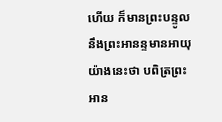ហើយ ក៏មានព្រះបន្ទូលនឹងព្រះអានន្ទមានអាយុ យ៉ាងនេះថា បពិត្រព្រះអាន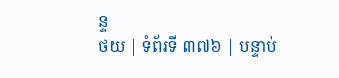ន្ទ
ថយ | ទំព័រទី ៣៧៦ | បន្ទាប់